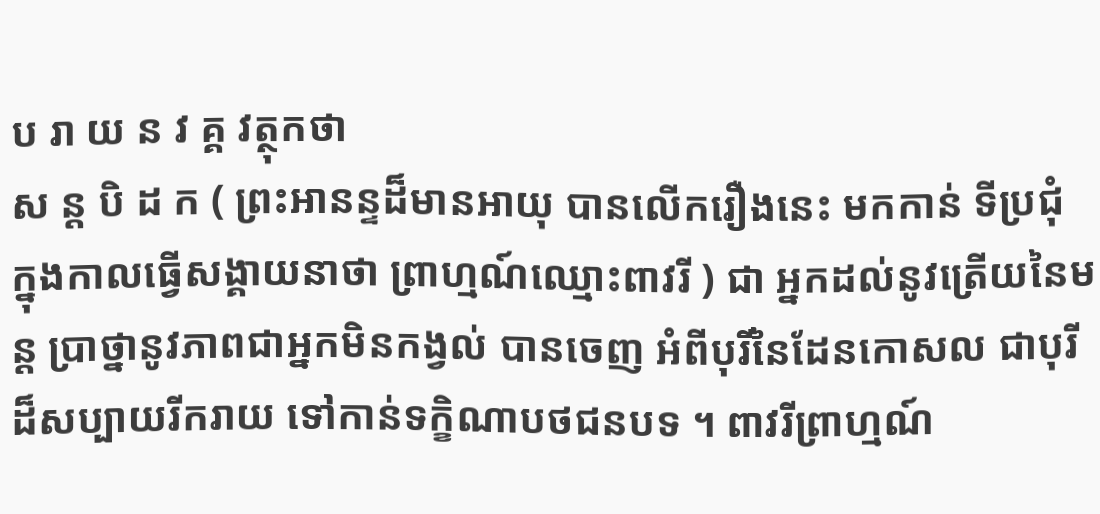ប រា យ ន វ គ្គ វត្ថុកថា
ស ន្ត បិ ដ ក ( ព្រះអានន្ទដ៏មានអាយុ បានលើករឿងនេះ មកកាន់ ទីប្រជុំ ក្នុងកាលធ្វើសង្គាយនាថា ព្រាហ្មណ៍ឈ្មោះពាវរី ) ជា អ្នកដល់នូវត្រើយនៃមន្ត ប្រាថ្នានូវភាពជាអ្នកមិនកង្វល់ បានចេញ អំពីបុរីនៃដែនកោសល ជាបុរីដ៏សប្បាយរីករាយ ទៅកាន់ទក្ខិណាបថជនបទ ។ ពាវរីព្រាហ្មណ៍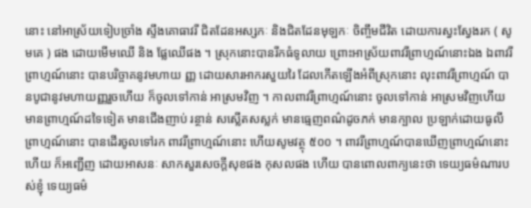នោះ នៅអាស្រ័យទៀបច្រាំង ស្ទឹងគោធាវរី ជិតដែនអស្សកៈ និងជិតដែនមុឡកៈ ចិញ្ចឹមជីវិត ដោយការស្វះស្វែងរក ( សូមគេ ) ផង ដោយមើមឈើ និង ផ្លែឈើផង ។ ស្រុកនោះបានរីកធំទូលាយ ព្រោះអាស្រ័យពាវរីព្រាហ្មណ៍នោះឯង ឯពាវរីព្រាហ្មណ៍នោះ បានបរិច្ចាគនូវមហាយ ញ្ញ ដោយសារអាករសួយរៃ ដែលកើតឡើងអំពីស្រុកនោះ លុះពាវរីព្រាហ្មណ៍ បានបូជានូវមហាយញ្ញរួចហើយ ក៏ចូលទៅកាន់ អាស្រមវិញ ។ កាលពាវរីព្រាហ្មណ៍នោះ ចូលទៅកាន់ អាស្រមវិញហើយ មានព្រាហ្មណ៍ដទៃទៀត មានជើងញាប់ រន្ថាន់ សស្លើតសស្លក់ មានធ្មេញពណ៌ដូចភក់ មានក្បាល ប្រឡាក់ដោយធូលី ព្រាហ្មណ៍នោះ បានដើរចូលទៅរក ពាវរីព្រាហ្មណ៍នោះ ហើយសូមវត្ថុ ៥០០ ។ ពាវរីព្រាហ្មណ៍បានឃើញព្រាហ្មណ៍នោះហើយ ក៏អញ្ជើញ ដោយអាសនៈ សាកសួរសេចក្តីសុខផង កុសលផង ហើយ បានពោលពាក្យនេះថា ទេយ្យធម៌ណារបស់ខ្ញុំ ទេយ្យធម៌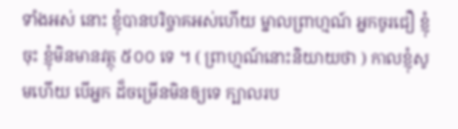ទាំងអស់ នោះ ខ្ញុំបានបរិច្ចាគអស់ហើយ ម្នាលព្រាហ្មណ៍ អ្នកចូរជឿ ខ្ញុំចុះ ខ្ញុំមិនមានវត្ថុ ៥០០ ទេ ។ ( ព្រាហ្មណ៍នោះនិយាយថា ) កាលខ្ញុំសូមហើយ បើអ្នក ដ៏ចម្រើនមិនឲ្យទេ ក្បាលរប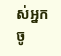ស់អ្នកចូ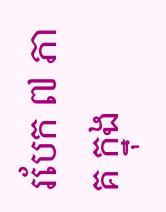របែក ៧ ភាគ ក្នុង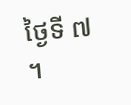ថ្ងៃទី ៧ ។